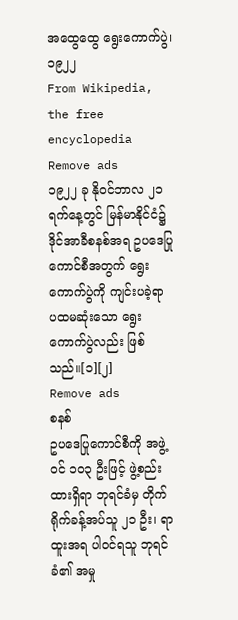အထွေထွေ ရွေးကောက်ပွဲ၊ ၁၉၂၂
From Wikipedia, the free encyclopedia
Remove ads
၁၉၂၂ ခု နိုဝင်ဘာလ ၂၁ ရက်နေ့တွင် မြန်မာနိုင်ငံ၌ ဒိုင်အာခီစနစ်အရ ဥပဒေပြုကောင်စီအတွက် ရွေးကောက်ပွဲကို ကျင်းပခဲ့ရာ ပထမဆုံးသော ရွေးကောက်ပွဲလည်း ဖြစ်သည်။[၁][၂]
Remove ads
စနစ်
ဥပဒေပြုကောင်စီကို အဖွဲ့ဝင် ၁၀၃ ဦးဖြင့် ဖွဲ့စည်းထားရှိရာ ဘုရင်ခံမှ တိုက်ရိုက်ခန့်အပ်သူ ၂၁ ဦး၊ ရာထူးအရ ပါဝင်ရသူ ဘုရင်ခံ၏ အမှု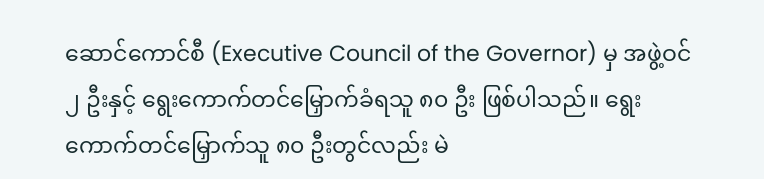ဆောင်ကောင်စီ (Executive Council of the Governor) မှ အဖွဲ့ဝင် ၂ ဦးနှင့် ရွေးကောက်တင်မြှောက်ခံရသူ ၈၀ ဦး ဖြစ်ပါသည်။ ရွေးကောက်တင်မြှောက်သူ ၈၀ ဦးတွင်လည်း မဲ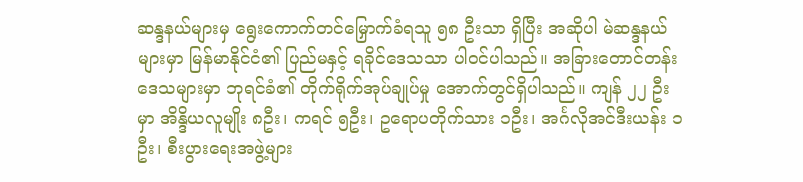ဆန္ဒနယ်များမှ ရွေးကောက်တင်မြှောက်ခံရသူ ၅၈ ဦးသာ ရှိပြီး အဆိုပါ မဲဆန္ဒနယ်များမှာ မြန်မာနိုင်ငံ၏ ပြည်မနှင့် ရခိုင်ဒေသသာ ပါဝင်ပါသည်။ အခြားတောင်တန်းဒေသများမှာ ဘုရင်ခံ၏ တိုက်ရိုက်အုပ်ချုပ်မှု အောက်တွင်ရှိပါသည်။ ကျန် ၂၂ ဦး မှာ အိန္ဒိယလူမျိုး ၈ဦး၊ ကရင် ၅ဦး၊ ဥရောပတိုက်သား ၁ဦး၊ အင်္ဂလိုအင်ဒီးယန်း ၁ဦး၊ စီးပွားရေးအဖွဲ့များ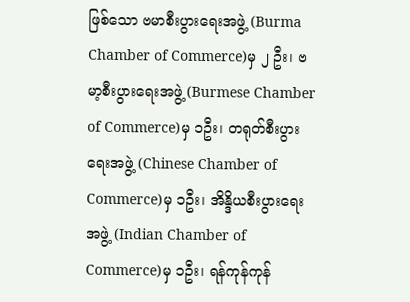ဖြစ်သော ဗမာစီးပွားရေးအဖွဲ့ (Burma Chamber of Commerce)မှ ၂ ဦး၊ ဗမာ့စီးပွားရေးအဖွဲ့ (Burmese Chamber of Commerce)မှ ၁ဦး၊ တရုတ်စီးပွားရေးအဖွဲ့ (Chinese Chamber of Commerce)မှ ၁ဦး၊ အိန္ဒိယစီးပွားရေးအဖွဲ့ (Indian Chamber of Commerce)မှ ၁ဦး၊ ရန်ကုန်ကုန်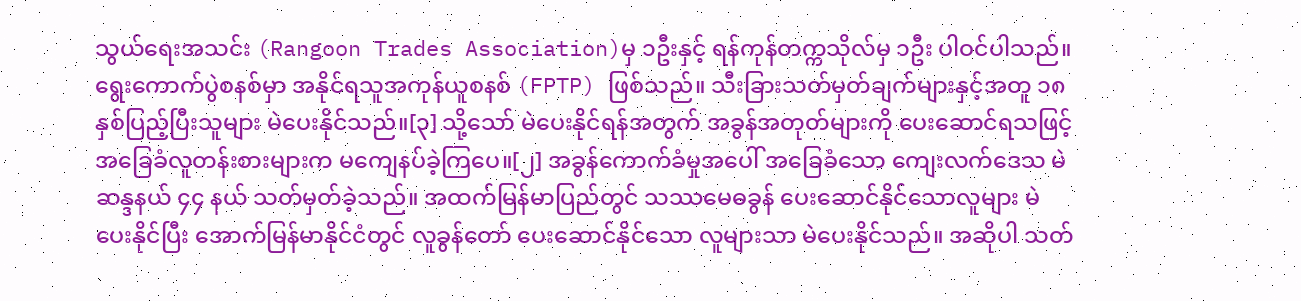သွယ်ရေးအသင်း (Rangoon Trades Association)မှ ၁ဦးနှင့် ရန်ကုန်တက္ကသိုလ်မှ ၁ဦး ပါဝင်ပါသည်။
ရွေးကောက်ပွဲစနစ်မှာ အနိုင်ရသူအကုန်ယူစနစ် (FPTP) ဖြစ်သည်။ သီးခြားသတ်မှတ်ချက်များနှင့်အတူ ၁၈နှစ်ပြည့်ပြီးသူများ မဲပေးနိုင်သည်။[၃] သို့သော် မဲပေးနိုင်ရန်အတွက် အခွန်အတုတ်များကို ပေးဆောင်ရသဖြင့် အခြေခံလူတန်းစားများက မကျေနပ်ခဲ့ကြပေ။[၂] အခွန်ကောက်ခံမှုအပေါ် အခြေခံသော ကျေးလက်ဒေသ မဲဆန္ဒနယ် ၄၄ နယ် သတ်မှတ်ခဲ့သည်။ အထက်မြန်မာပြည်တွင် သဿမေဓခွန် ပေးဆောင်နိုင်သောလူများ မဲပေးနိုင်ပြီး အောက်မြန်မာနိုင်ငံတွင် လူခွန်တော် ပေးဆောင်နိုင်သော လူများသာ မဲပေးနိုင်သည်။ အဆိုပါ သတ်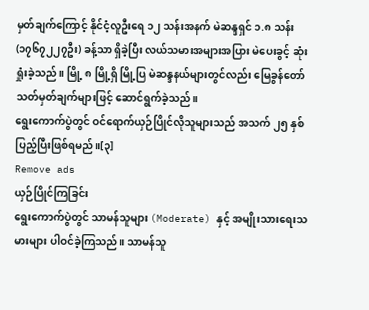မှတ်ချက်ကြောင့် နိုင်ငံ့လူဦးရေ ၁၂ သန်းအနက် မဲဆန္ဒရှင် ၁.၈ သန်း (၁၇၆၇၂၂၇ဦး) ခန့်သာ ရှိခဲ့ပြီး လယ်သမားအများအပြား မဲပေးခွင့် ဆုံးရှုံးခဲ့သည်။ မြို့ ၈ မြို့ရှိ မြို့ပြ မဲဆန္ဒနယ်များတွင်လည်း မြေခွန်တော် သတ်မှတ်ချက်များဖြင့် ဆောင်ရွက်ခဲ့သည်။
ရွေးကောက်ပွဲတွင် ဝင်ရောက်ယှဉ်ပြိုင်လိုသူများသည် အသက် ၂၅ နှစ်ပြည့်ပြီးဖြစ်ရမည်။[၃]
Remove ads
ယှဉ်ပြိုင်ကြခြင်း
ရွေးကောက်ပွဲတွင် သာမန်သူများ (Moderate) နှင့် အမျိုးသားရေးသမားများ ပါဝင်ခဲ့ကြသည်။ သာမန်သူ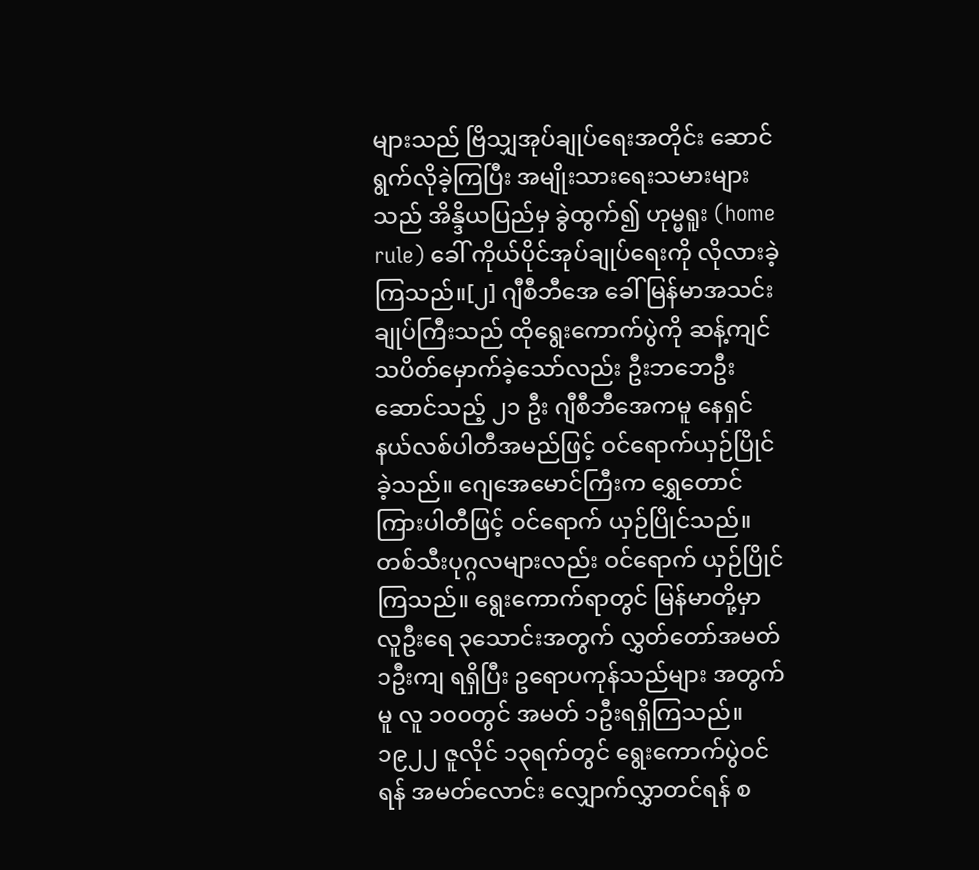များသည် ဗြိသျှအုပ်ချုပ်ရေးအတိုင်း ဆောင်ရွက်လိုခဲ့ကြပြီး အမျိုးသားရေးသမားများသည် အိန္ဒိယပြည်မှ ခွဲထွက်၍ ဟုမ္မရူး (home rule) ခေါ် ကိုယ်ပိုင်အုပ်ချုပ်ရေးကို လိုလားခဲ့ကြသည်။[၂] ဂျီစီဘီအေ ခေါ် မြန်မာအသင်းချုပ်ကြီးသည် ထိုရွေးကောက်ပွဲကို ဆန့်ကျင်သပိတ်မှောက်ခဲ့သော်လည်း ဦးဘဘေဦးဆောင်သည့် ၂၁ ဦး ဂျီစီဘီအေကမူ နေရှင်နယ်လစ်ပါတီအမည်ဖြင့် ဝင်ရောက်ယှဉ်ပြိုင်ခဲ့သည်။ ဂျေအေမောင်ကြီးက ရွှေတောင်ကြားပါတီဖြင့် ဝင်ရောက် ယှဉ်ပြိုင်သည်။ တစ်သီးပုဂ္ဂလများလည်း ဝင်ရောက် ယှဉ်ပြိုင်ကြသည်။ ရွေးကောက်ရာတွင် မြန်မာတို့မှာ လူဦးရေ ၃သောင်းအတွက် လွှတ်တော်အမတ် ၁ဦးကျ ရရှိပြီး ဥရောပကုန်သည်များ အတွက်မူ လူ ၁၀၀တွင် အမတ် ၁ဦးရရှိကြသည်။ ၁၉၂၂ ဇူလိုင် ၁၃ရက်တွင် ရွေးကောက်ပွဲဝင်ရန် အမတ်လောင်း လျှောက်လွှာတင်ရန် စ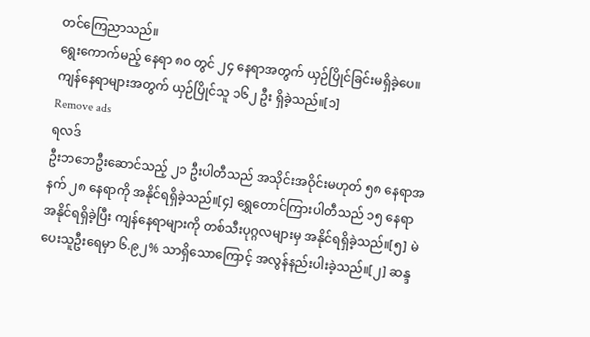တင်ကြေညာသည်။
ရွေးကောက်မည့် နေရာ ၈၀ တွင် ၂၄ နေရာအတွက် ယှဉ်ပြိုင်ခြင်းမရှိခဲ့ပေ။ ကျန်နေရာများအတွက် ယှဉ်ပြိုင်သူ ၁၆၂ ဦး ရှိခဲ့သည်။[၁]
Remove ads
ရလဒ်
ဦးဘဘေဦးဆောင်သည့် ၂၁ ဦးပါတီသည် အသိုင်းအဝိုင်းမဟုတ် ၅၈ နေရာအနက် ၂၈ နေရာကို အနိုင်ရရှိခဲ့သည်။[၄] ရွှေတောင်ကြားပါတီသည် ၁၅ နေရာအနိုင်ရရှိခဲ့ပြီး ကျန်နေရာများကို တစ်သီးပုဂ္ဂလများမှ အနိုင်ရရှိခဲ့သည်။[၅] မဲပေးသူဦးရေမှာ ၆.၉၂% သာရှိသောကြောင့် အလွန်နည်းပါးခဲ့သည်။[၂] ဆန္ဒ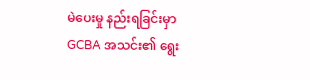မဲပေးမှု နည်းရခြင်းမှာ GCBA အသင်း၏ ရွေး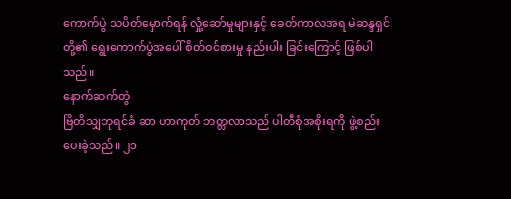ကောက်ပွဲ သပိတ်မှောက်ရန် လှုံ့ဆော်မှုများနှင့် ခေတ်ကာလအရ မဲဆန္ဒရှင်တို့၏ ရွေးကောက်ပွဲအပေါ် စိတ်ဝင်စားမှု နည်းပါး ခြင်းကြောင့် ဖြစ်ပါသည်။
နောက်ဆက်တွဲ
ဗြိတိသျှဘုရင်ခံ ဆာ ဟာကုတ် ဘတ္တလာသည် ပါတီစုံအစိုးရကို ဖွဲ့စည်းပေးခဲ့သည်။ ၂၁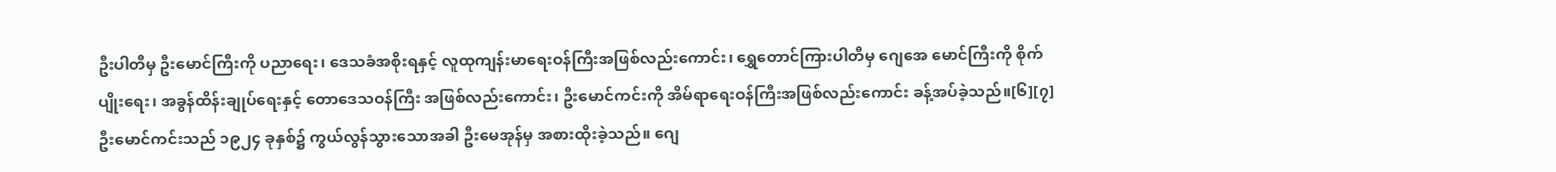ဦးပါတီမှ ဦးမောင်ကြီးကို ပညာရေး၊ ဒေသခံအစိုးရနှင့် လူထုကျန်းမာရေးဝန်ကြီးအဖြစ်လည်းကောင်း၊ ရွှေတောင်ကြားပါတီမှ ဂျေအေ မောင်ကြီးကို စိုက်ပျိုးရေး၊ အခွန်ထိန်းချုပ်ရေးနှင့် တောဒေသဝန်ကြီး အဖြစ်လည်းကောင်း၊ ဦးမောင်ကင်းကို အိမ်ရာရေးဝန်ကြီးအဖြစ်လည်းကောင်း ခန့်အပ်ခဲ့သည်။[၆][၇]
ဦးမောင်ကင်းသည် ၁၉၂၄ ခုနှစ်၌ ကွယ်လွန်သွားသောအခါ ဦးမေအုန်မှ အစားထိုးခဲ့သည်။ ဂျေ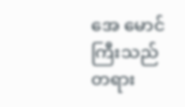အေ မောင်ကြီးသည် တရား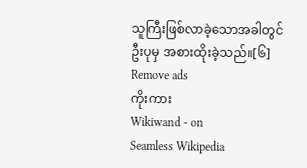သူကြီးဖြစ်လာခဲ့သောအခါတွင် ဦးပုမှ အစားထိုးခဲ့သည်။[၆]
Remove ads
ကိုးကား
Wikiwand - on
Seamless Wikipedia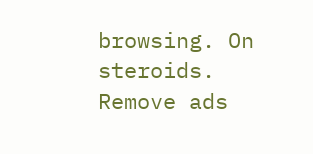browsing. On steroids.
Remove ads